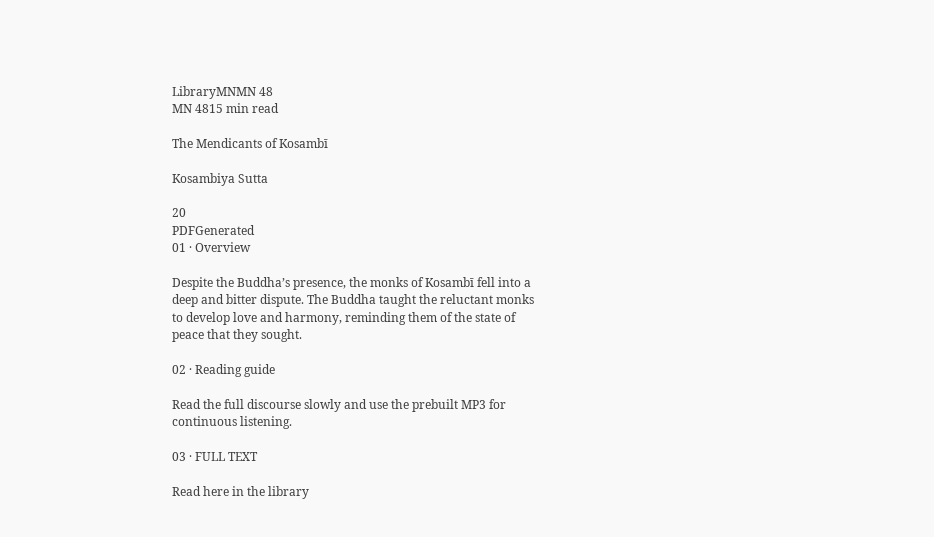LibraryMNMN 48
MN 4815 min read

The Mendicants of Kosambī

Kosambiya Sutta

20
PDFGenerated
01 · Overview

Despite the Buddha’s presence, the monks of Kosambī fell into a deep and bitter dispute. The Buddha taught the reluctant monks to develop love and harmony, reminding them of the state of peace that they sought.

02 · Reading guide

Read the full discourse slowly and use the prebuilt MP3 for continuous listening.

03 · FULL TEXT

Read here in the library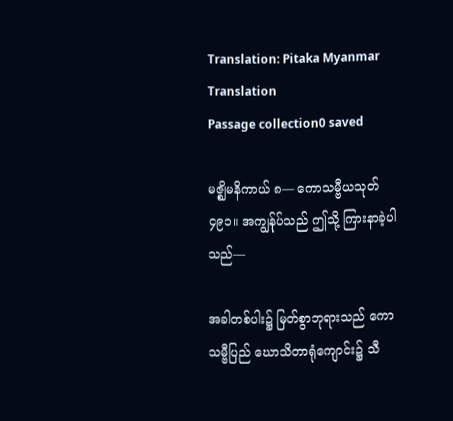Translation: Pitaka Myanmar Translation
Passage collection0 saved

မဇ္ဈိမနိကာယ် ၈— ကောသမ္ဗီယသုတ် ၄၉၁။ အကျွန်ုပ်သည် ဤသို့ ကြားနာခဲ့ပါသည်—

အခါတစ်ပါး၌ မြတ်စွာဘုရားသည် ကောသမ္ဗီပြည် ဃောသိတာရုံကျောင်း၌ သီ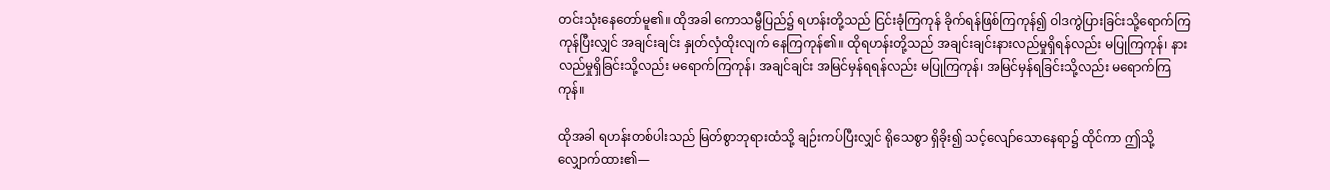တင်းသုံးနေတော်မူ၏။ ထိုအခါ ကောသမ္ဗီပြည်၌ ရဟန်းတို့သည် ငြင်းခုံကြကုန် ခိုက်ရန်ဖြစ်ကြကုန်၍ ဝါဒကွဲပြားခြင်းသို့ရောက်ကြကုန်ပြီးလျှင် အချင်းချင်း နှုတ်လှံထိုးလျက် နေကြကုန်၏။ ထိုရဟန်းတို့သည် အချင်းချင်းနားလည်မှုရှိရန်လည်း မပြုကြကုန်၊ နားလည်မှုရှိခြင်းသို့လည်း မရောက်ကြကုန်၊ အချင်ချင်း အမြင်မှန်ရရန်လည်း မပြုကြကုန်၊ အမြင်မှန်ရခြင်းသို့လည်း မရောက်ကြကုန်။

ထိုအခါ ရဟန်းတစ်ပါးသည် မြတ်စွာဘုရားထံသို့ ချဉ်းကပ်ပြီးလျှင် ရိုသေစွာ ရှိခိုး၍ သင့်လျော်သောနေရာ၌ ထိုင်ကာ ဤသို့ လျှောက်ထား၏—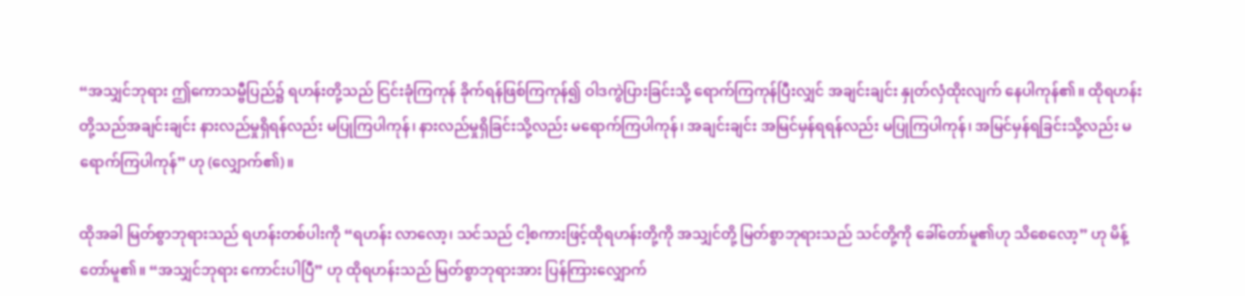“အသျှင်ဘုရား ဤကောသမ္ဗီပြည်၌ ရဟန်းတို့သည် ငြင်းခုံကြကုန် ခိုက်ရန်ဖြစ်ကြကုန်၍ ဝါဒကွဲပြားခြင်းသို့ ရောက်ကြကုန်ပြီးလျှင် အချင်းချင်း နှုတ်လှံထိုးလျက် နေပါကုန်၏။ ထိုရဟန်းတို့သည်အချင်းချင်း နားလည်မှုရှိရန်လည်း မပြုကြပါကုန်၊ နားလည်မှုရှိခြင်းသို့လည်း မရောက်ကြပါကုန်၊ အချင်းချင်း အမြင်မှန်ရရန်လည်း မပြုကြပါကုန်၊ အမြင်မှန်ရခြင်းသို့လည်း မရောက်ကြပါကုန်” ဟု (လျှောက်၏)။

ထိုအခါ မြတ်စွာဘုရားသည် ရဟန်းတစ်ပါးကို “ရဟန်း လာလော့၊ သင်သည် ငါ့စကားဖြင့်ထိုရဟန်းတို့ကို အသျှင်တို့ မြတ်စွာဘုရားသည် သင်တို့ကို ခေါ်တော်မူ၏ဟု သိစေလော့” ဟု မိန့်တော်မူ၏။ “အသျှင်ဘုရား ကောင်းပါပြီ” ဟု ထိုရဟန်းသည် မြတ်စွာဘုရားအား ပြန်ကြားလျှောက်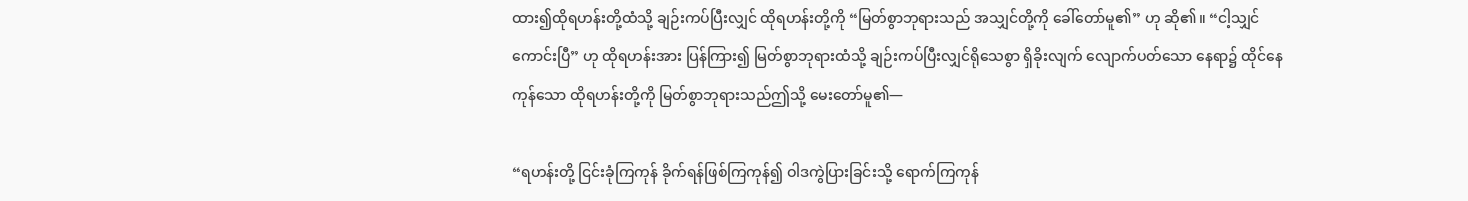ထား၍ထိုရဟန်းတို့ထံသို့ ချဉ်းကပ်ပြီးလျှင် ထိုရဟန်းတို့ကို “မြတ်စွာဘုရားသည် အသျှင်တို့ကို ခေါ်တော်မူ၏” ဟု ဆို၏။ “ငါ့သျှင် ကောင်းပြီ” ဟု ထိုရဟန်းအား ပြန်ကြား၍ မြတ်စွာဘုရားထံသို့ ချဉ်းကပ်ပြီးလျှင်ရိုသေစွာ ရှိခိုးလျက် လျောက်ပတ်သော နေရာ၌ ထိုင်နေကုန်သော ထိုရဟန်းတို့ကို မြတ်စွာဘုရားသည်ဤသို့ မေးတော်မူ၏—

“ရဟန်းတို့ ငြင်းခုံကြကုန် ခိုက်ရန်ဖြစ်ကြကုန်၍ ဝါဒကွဲပြားခြင်းသို့ ရောက်ကြကုန်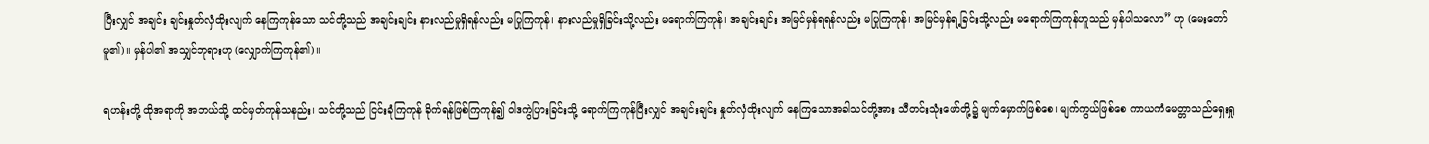ပြီးလျှင် အချင်း ချင်းနှုတ်လှံထိုးလျက် နေကြကုန်သော သင်တို့သည် အချင်းချင်း နားလည်မှုရှိရန်လည်း မပြုကြကုန်၊ နားလည်မှုရှိခြင်းသို့လည်း မရောက်ကြကုန်၊ အချင်းချင်း အမြင်မှန်ရရန်လည်း မပြုကြကုန်၊ အမြင်မှန်ရ့ခြင်းသို့လည်း မရောက်ကြကုန်ဟူသည် မှန်ပါသလော” ဟု (မေးတော်မူ၏)။ မှန်ပါ၏ အသျှင်ဘုရားဟု (လျှောက်ကြကုန်၏)။

ရဟန်းတို့ ထိုအရာကို အဘယ်သို့ ထင်မှတ်ကုန်သနည်း၊ သင်တို့သည် ငြင်းခုံကြကုန် ခိုက်ရန်ဖြစ်ကြကုန်၍ ဝါဒကွဲပြားခြင်းသို့ ရောက်ကြကုန်ပြီးလျှင် အချင်းချင်း နှုတ်လှံထိုးလျက် နေကြသောအခါသင်တို့အား သီတင်းသုံးဖော်တို့၌ မျက်မှောက်ဖြစ်စေ၊ မျက်ကွယ်ဖြစ်စေ ကာယကံမေတ္တာသည်ရှေးရှု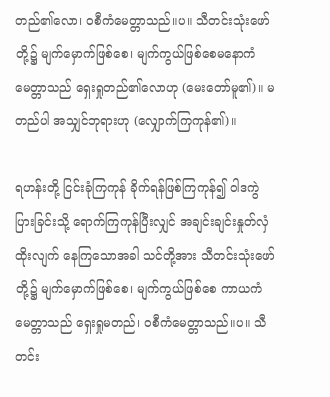တည်၏လော၊ ဝစီကံမေတ္တာသည်။ပ။ သီတင်းသုံးဖော်တို့၌ မျက်မှောက်ဖြစ်စေ၊ မျက်ကွယ်ဖြစ်စေမနောကံ မေတ္တာသည် ရှေးရှုတည်၏လောဟု (မေးတော်မူ၏)။ မတည်ပါ အသျှင်ဘုရားဟု (လျှောက်ကြကုန်၏)။

ရဟန်းတို့ ငြင်းခုံကြကုန် ခိုက်ရန်ဖြစ်ကြကုန်၍ ဝါဒကွဲပြားခြင်းသို့ ရောက်ကြကုန်ပြီးလျှင် အချင်းချင်းနှုတ်လှံထိုးလျက် နေကြသောအခါ သင်တို့အား သီတင်းသုံးဖော်တို့၌ မျက်မှောက်ဖြစ်စေ၊ မျက်ကွယ်ဖြစ်စေ ကာယကံမေတ္တာသည် ရှေးရှုမတည်၊ ဝစီကံမေတ္တာသည်။ပ။ သီတင်း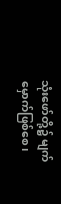သုံးဖော်တို့၌ မျက်မှောက်ဖြစ်စေ၊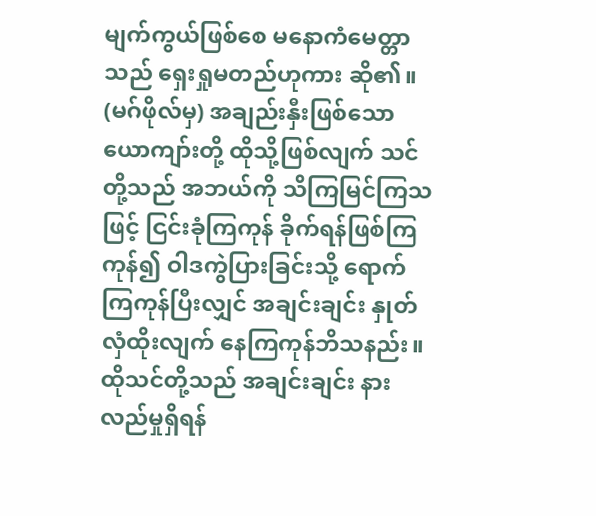မျက်ကွယ်ဖြစ်စေ မနောကံမေတ္တာသည် ရှေးရှုမတည်ဟုကား ဆို၏။ (မဂ်ဖိုလ်မှ) အချည်းနှီးဖြစ်သောယောကျာ်းတို့ ထိုသို့ဖြစ်လျက် သင်တို့သည် အဘယ်ကို သိကြမြင်ကြသဖြင့် ငြင်းခုံကြကုန် ခိုက်ရန်ဖြစ်ကြကုန်၍ ဝါဒကွဲပြားခြင်းသို့ ရောက်ကြကုန်ပြီးလျှင် အချင်းချင်း နှုတ်လှံထိုးလျက် နေကြကုန်ဘိသနည်း။ ထိုသင်တို့သည် အချင်းချင်း နားလည်မှုရှိရန်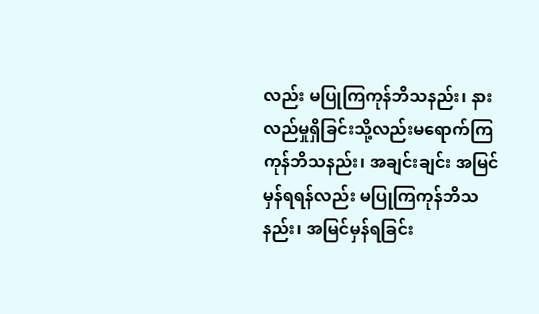လည်း မပြုကြကုန်ဘိသနည်း၊ နားလည်မှုရှိခြင်းသို့လည်းမရောက်ကြကုန်ဘိသနည်း၊ အချင်းချင်း အမြင်မှန်ရရန်လည်း မပြုကြကုန်ဘိသနည်း၊ အမြင်မှန်ရခြင်း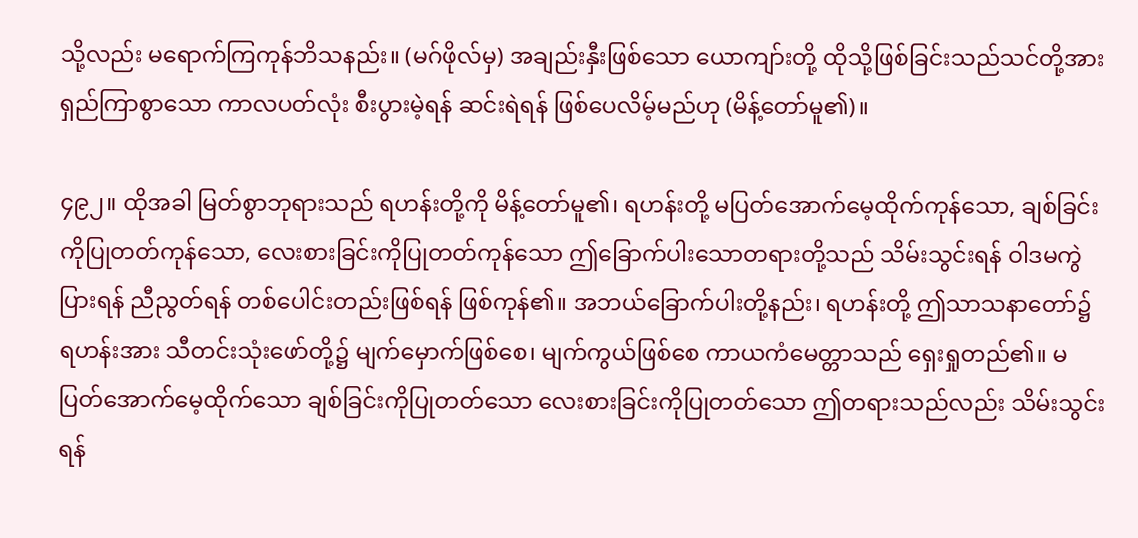သို့လည်း မရောက်ကြကုန်ဘိသနည်း။ (မဂ်ဖိုလ်မှ) အချည်းနှီးဖြစ်သော ယောကျာ်းတို့ ထိုသို့ဖြစ်ခြင်းသည်သင်တို့အား ရှည်ကြာစွာသော ကာလပတ်လုံး စီးပွားမဲ့ရန် ဆင်းရဲရန် ဖြစ်ပေလိမ့်မည်ဟု (မိန့်တော်မူ၏)။

၄၉၂။ ထိုအခါ မြတ်စွာဘုရားသည် ရဟန်းတို့ကို မိန့်တော်မူ၏၊ ရဟန်းတို့ မပြတ်အောက်မေ့ထိုက်ကုန်သော, ချစ်ခြင်းကိုပြုတတ်ကုန်သော, လေးစားခြင်းကိုပြုတတ်ကုန်သော ဤခြောက်ပါးသောတရားတို့သည် သိမ်းသွင်းရန် ဝါဒမကွဲပြားရန် ညီညွတ်ရန် တစ်ပေါင်းတည်းဖြစ်ရန် ဖြစ်ကုန်၏။ အဘယ်ခြောက်ပါးတို့နည်း၊ ရဟန်းတို့ ဤသာသနာတော်၌ ရဟန်းအား သီတင်းသုံးဖော်တို့၌ မျက်မှောက်ဖြစ်စေ၊ မျက်ကွယ်ဖြစ်စေ ကာယကံမေတ္တာသည် ရှေးရှုတည်၏။ မပြတ်အောက်မေ့ထိုက်သော ချစ်ခြင်းကိုပြုတတ်သော လေးစားခြင်းကိုပြုတတ်သော ဤတရားသည်လည်း သိမ်းသွင်းရန်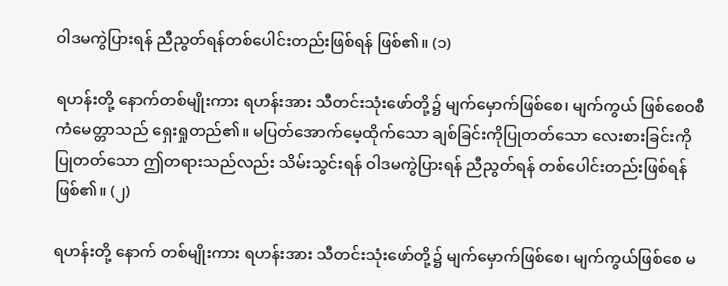ဝါဒမကွဲပြားရန် ညီညွတ်ရန်တစ်ပေါင်းတည်းဖြစ်ရန် ဖြစ်၏။ (၁)

ရဟန်းတို့ နောက်တစ်မျိုးကား ရဟန်းအား သီတင်းသုံးဖော်တို့၌ မျက်မှောက်ဖြစ်စေ၊ မျက်ကွယ် ဖြစ်စေဝစီကံမေတ္တာသည် ရှေးရှုတည်၏။ မပြတ်အောက်မေ့ထိုက်သော ချစ်ခြင်းကိုပြုတတ်သော လေးစားခြင်းကို ပြုတတ်သော ဤတရားသည်လည်း သိမ်းသွင်းရန် ဝါဒမကွဲပြားရန် ညီညွတ်ရန် တစ်ပေါင်းတည်းဖြစ်ရန် ဖြစ်၏။ (၂)

ရဟန်းတို့ နောက် တစ်မျိုးကား ရဟန်းအား သီတင်းသုံးဖော်တို့၌ မျက်မှောက်ဖြစ်စေ၊ မျက်ကွယ်ဖြစ်စေ မ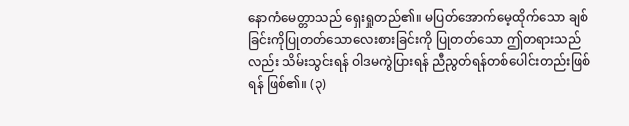နောကံမေတ္တာသည် ရှေးရှုတည်၏။ မပြတ်အောက်မေ့ထိုက်သော ချစ်ခြင်းကိုပြုတတ်သောလေးစားခြင်းကို ပြုတတ်သော ဤတရားသည်လည်း သိမ်းသွင်းရန် ဝါဒမကွဲပြားရန် ညီညွတ်ရန်တစ်ပေါင်းတည်းဖြစ်ရန် ဖြစ်၏။ (၃)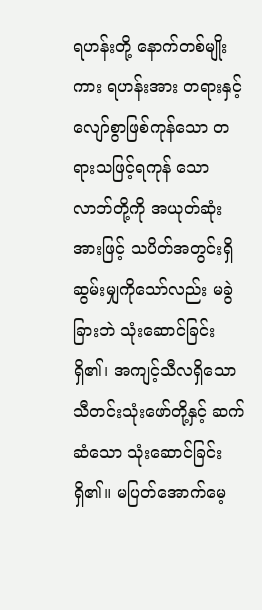ရဟန်းတို့ နောက်တစ်မျိုးကား ရဟန်းအား တရားနှင့်လျော်စွာဖြစ်ကုန်သော တရားသဖြင့်ရကုန် သောလာဘ်တို့ကို အယုတ်ဆုံးအားဖြင့် သပိတ်အတွင်းရှိ ဆွမ်းမျှကိုသော်လည်း မခွဲခြားဘဲ သုံးဆောင်ခြင်းရှိ၏၊ အကျင့်သီလရှိသော သီတင်းသုံးဖော်တို့နှင့် ဆက်ဆံသော သုံးဆောင်ခြင်းရှိ၏။ မပြတ်အောက်မေ့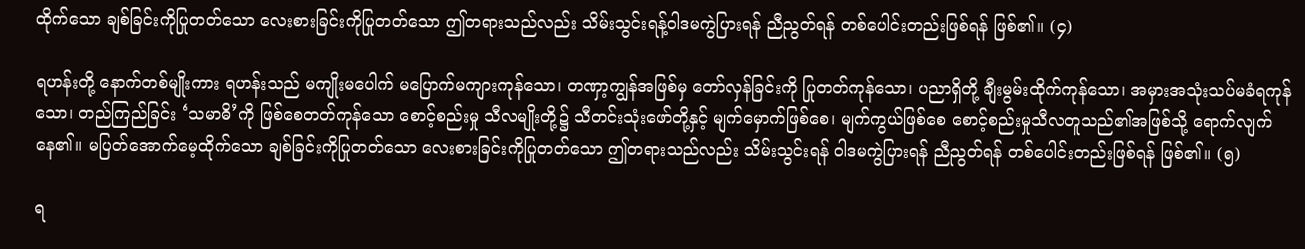ထိုက်သော ချစ်ခြင်းကိုပြုတတ်သော လေးစားခြင်းကိုပြုတတ်သော ဤတရားသည်လည်း သိမ်းသွင်းရန့်ဝါဒမကွဲပြားရန် ညီညွတ်ရန် တစ်ပေါင်းတည်းဖြစ်ရန် ဖြစ်၏။ (၄)

ရဟန်းတို့ နောက်တစ်မျိုးကား ရဟန်းသည် မကျိုးမပေါက် မပြောက်မကျားကုန်သော၊ တဏှာ့ကျွန်အဖြစ်မှ တော်လှန်ခြင်းကို ပြုတတ်ကုန်သော၊ ပညာရှိတို့ ချီးမွမ်းထိုက်ကုန်သော၊ အမှားအသုံးသပ်မခံရကုန်သော၊ တည်ကြည်ခြင်း ‘သမာဓိ’ကို ဖြစ်စေတတ်ကုန်သော စောင့်စည်းမှု သီလမျိုးတို့၌ သီတင်းသုံးဖော်တို့နှင့် မျက်မှောက်ဖြစ်စေ၊ မျက်ကွယ်ဖြစ်စေ စောင့်စည်းမှုသီလတူသည်၏အဖြစ်သို့ ရောက်လျက်နေ၏။ မပြတ်အောက်မေ့ထိုက်သော ချစ်ခြင်းကိုပြုတတ်သော လေးစားခြင်းကိုပြုတတ်သော ဤတရားသည်လည်း သိမ်းသွင်းရန် ဝါဒမကွဲပြားရန် ညီညွတ်ရန် တစ်ပေါင်းတည်းဖြစ်ရန် ဖြစ်၏။ (၅)

ရ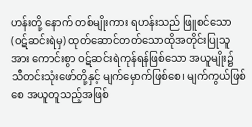ဟန်းတို့ နောက် တစ်မျိုးကား ရဟန်းသည် ဖြူစင်သော (ဝဋ်ဆင်းရဲမှ) ထုတ်ဆောင်တတ်သောထိုအတိုင်းပြုသူအား ကောင်းစွာ ဝဋ်ဆင်းရဲကုန်ရန်ဖြစ်သော အယူမျိုး၌ သီတင်းသုံးဖော်တို့နှင့် မျက်မှောက်ဖြစ်စေ၊ မျက်ကွယ်ဖြစ်စေ အယူတူသည့်အဖြစ်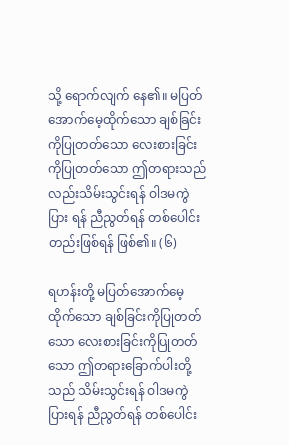သို့ ရောက်လျက် နေ၏။ မပြတ်အောက်မေ့ထိုက်သော ချစ်ခြင်းကိုပြုတတ်သော လေးစားခြင်းကိုပြုတတ်သော ဤတရားသည်လည်းသိမ်းသွင်းရန် ဝါဒမကွဲပြား ရန် ညီညွတ်ရန် တစ်ပေါင်းတည်းဖြစ်ရန် ဖြစ်၏။ (၆)

ရဟန်းတို့ မပြတ်အောက်မေ့ထိုက်သော ချစ်ခြင်းကိုပြုတတ်သော လေးစားခြင်းကိုပြုတတ်သော ဤတရားခြောက်ပါးတို့သည် သိမ်းသွင်းရန် ဝါဒမကွဲပြားရန် ညီညွတ်ရန် တစ်ပေါင်း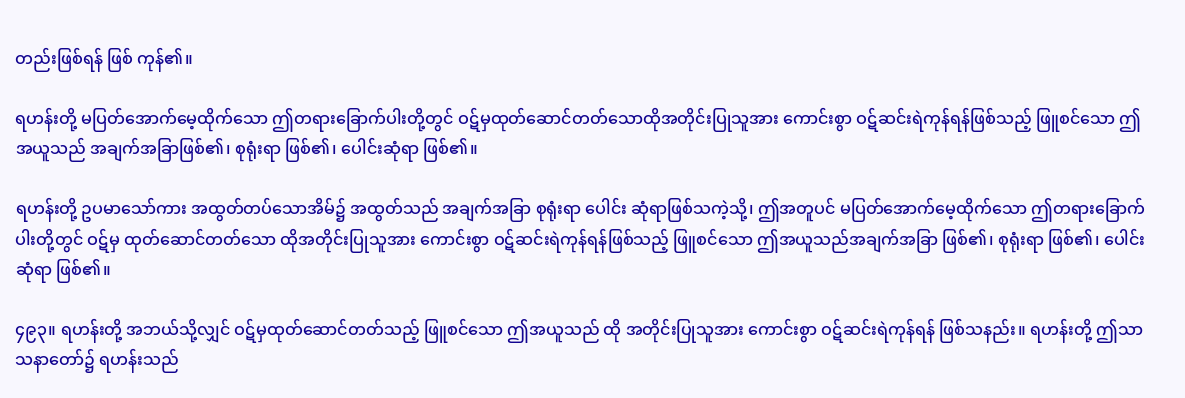တည်းဖြစ်ရန် ဖြစ် ကုန်၏။

ရဟန်းတို့ မပြတ်အောက်မေ့ထိုက်သော ဤတရားခြောက်ပါးတို့တွင် ဝဋ်မှထုတ်ဆောင်တတ်သောထိုအတိုင်းပြုသူအား ကောင်းစွာ ဝဋ်ဆင်းရဲကုန်ရန်ဖြစ်သည့် ဖြူစင်သော ဤအယူသည် အချက်အခြာဖြစ်၏၊ စုရုံးရာ ဖြစ်၏၊ ပေါင်းဆုံရာ ဖြစ်၏။

ရဟန်းတို့ ဥပမာသော်ကား အထွတ်တပ်သောအိမ်၌ အထွတ်သည် အချက်အခြာ စုရုံးရာ ပေါင်း ဆုံရာဖြစ်သကဲ့သို့၊ ဤအတူပင် မပြတ်အောက်မေ့ထိုက်သော ဤတရားခြောက်ပါးတို့တွင် ဝဋ်မှ ထုတ်ဆောင်တတ်သော ထိုအတိုင်းပြုသူအား ကောင်းစွာ ဝဋ်ဆင်းရဲကုန်ရန်ဖြစ်သည့် ဖြူစင်သော ဤအယူသည်အချက်အခြာ ဖြစ်၏၊ စုရုံးရာ ဖြစ်၏၊ ပေါင်းဆုံရာ ဖြစ်၏။

၄၉၃။ ရဟန်းတို့ အဘယ်သို့လျှင် ဝဋ်မှထုတ်ဆောင်တတ်သည့် ဖြူစင်သော ဤအယူသည် ထို အတိုင်းပြုသူအား ကောင်းစွာ ဝဋ်ဆင်းရဲကုန်ရန် ဖြစ်သနည်း။ ရဟန်းတို့ ဤသာသနာတော်၌ ရဟန်းသည်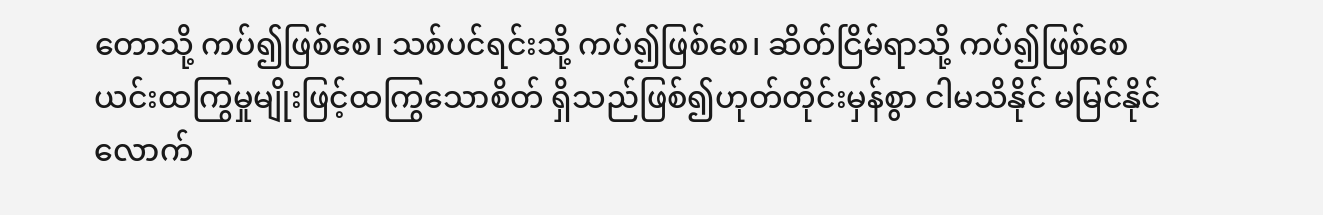တောသို့ ကပ်၍ဖြစ်စေ၊ သစ်ပင်ရင်းသို့ ကပ်၍ဖြစ်စေ၊ ဆိတ်ငြိမ်ရာသို့ ကပ်၍ဖြစ်စေ ယင်းထကြွမှုမျိုးဖြင့်ထကြွသောစိတ် ရှိသည်ဖြစ်၍ဟုတ်တိုင်းမှန်စွာ ငါမသိနိုင် မမြင်နိုင်လောက်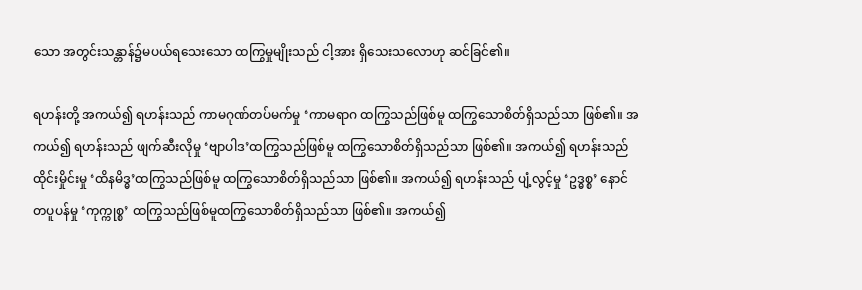သော အတွင်းသန္တာန်၌မပယ်ရသေးသော ထကြွမှုမျိုးသည် ငါ့အား ရှိသေးသလောဟု ဆင်ခြင်၏။

ရဟန်းတို့ အကယ်၍ ရဟန်းသည် ကာမဂုဏ်တပ်မက်မှု ‘ကာမရာဂ ထကြွသည်ဖြစ်မူ ထကြွသောစိတ်ရှိသည်သာ ဖြစ်၏။ အကယ်၍ ရဟန်းသည် ဖျက်ဆီးလိုမှု ‘ဗျာပါဒ’ထကြွသည်ဖြစ်မူ ထကြွသောစိတ်ရှိသည်သာ ဖြစ်၏။ အကယ်၍ ရဟန်းသည် ထိုင်းမှိုင်းမှု ‘ထိနမိဒ္ဓ’ထကြွသည်ဖြစ်မူ ထကြွသောစိတ်ရှိသည်သာ ဖြစ်၏။ အကယ်၍ ရဟန်းသည် ပျံ့လွင့်မှု ‘ဥဒ္ဓစ္စ’ နောင်တပူပန်မှု ‘ကုက္ကုစ္စ’ ထကြွသည်ဖြစ်မူထကြွသောစိတ်ရှိသည်သာ ဖြစ်၏။ အကယ်၍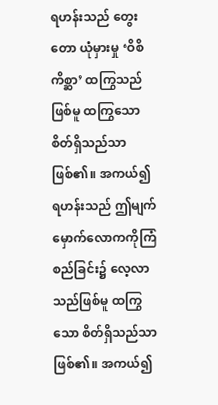ရဟန်းသည် တွေးတော ယုံမှားမှု ‘ဝိစိကိစ္ဆာ’ ထကြွသည်ဖြစ်မူ ထကြွသောစိတ်ရှိသည်သာ ဖြစ်၏။ အကယ်၍ ရဟန်းသည် ဤမျက်မှောက်လောကကိုကြံစည်ခြင်း၌ လေ့လာသည်ဖြစ်မူ ထကြွသော စိတ်ရှိသည်သာ ဖြစ်၏။ အကယ်၍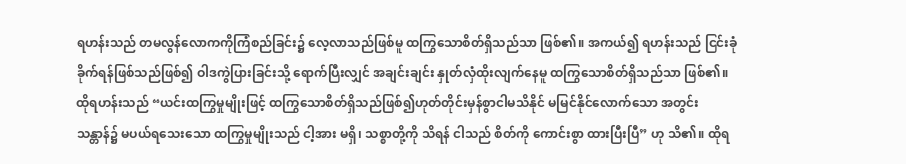ရဟန်းသည် တမလွန်လောကကိုကြံစည်ခြင်း၌ လေ့လာသည်ဖြစ်မူ ထကြွသောစိတ်ရှိသည်သာ ဖြစ်၏။ အကယ်၍ ရဟန်းသည် ငြင်းခုံခိုက်ရန်ဖြစ်သည်ဖြစ်၍ ဝါဒကွဲပြားခြင်းသို့ ရောက်ပြီးလျှင် အချင်းချင်း နှုတ်လှံထိုးလျက်နေမူ ထကြွသောစိတ်ရှိသည်သာ ဖြစ်၏။ ထိုရဟန်းသည် “ယင်းထကြွမှုမျိုးဖြင့် ထကြွသောစိတ်ရှိသည်ဖြစ်၍ဟုတ်တိုင်းမှန်စွာငါမသိနိုင် မမြင်နိုင်လောက်သော အတွင်းသန္တာန်၌ မပယ်ရသေးသော ထကြွမှုမျိုးသည် ငါ့အား မရှိ၊ သစ္စာတို့ကို သိရန် ငါသည် စိတ်ကို ကောင်းစွာ ထားပြီးပြီ” ဟု သိ၏။ ထိုရ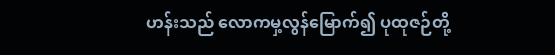ဟန်းသည် လောကမှ့လွန်မြောက်၍ ပုထုဇဉ်တို့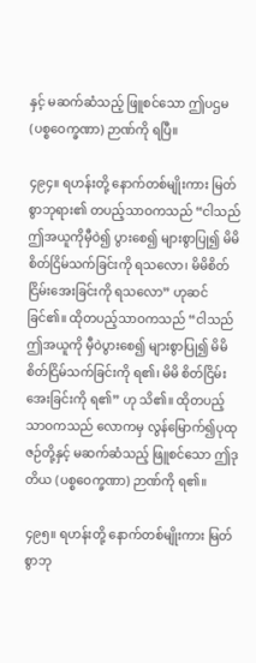နှင့် မဆက်ဆံသည့် ဖြူစင်သော ဤပဌမ (ပစ္စဝေက္ခဏာ) ဉာဏ်ကို ရပြီ။

၄၉၄။ ရဟန်းတို့ နောက်တစ်မျိုးကား မြတ်စွာဘုရား၏ တပည့်သာဝကသည် “ငါသည် ဤအယူကိုမှီဝဲ၍ ပွားစေ၍ များစွာပြု၍ မိမိစိတ်ငြိမ်သက်ခြင်းကို ရသလော၊ မိမိစိတ်ငြိမ်းအေးခြင်းကို ရသလော” ဟုဆင်ခြင်၏။ ထိုတပည့်သာဝကသည် “ငါသည် ဤအယူကို မှီဝဲပွားစေ၍ များစွာပြု၍ မိမိစိတ်ငြိမ်သက်ခြင်းကို ရ၏၊ မိမိ စိတ်ငြိမ်းအေးခြင်းကို ရ၏” ဟု သိ၏။ ထိုတပည့်သာဝကသည် လောကမှ လွန်မြောက်၍ပုထုဇဉ်တို့နှင့် မဆက်ဆံသည့် ဖြူစင်သော ဤဒုတိယ (ပစ္စဝေက္ခဏာ) ဉာဏ်ကို ရ၏။

၄၉၅။ ရဟန်းတို့ နောက်တစ်မျိုးကား မြတ်စွာဘု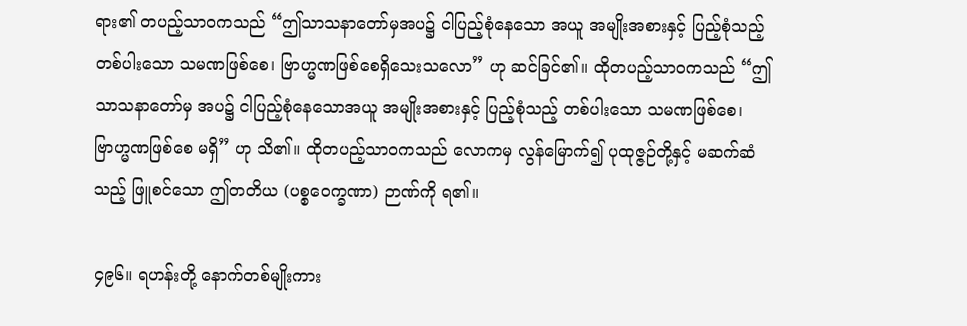ရား၏ တပည့်သာဝကသည် “ဤသာသနာတော်မှအပ၌ ငါပြည့်စုံနေသော အယူ အမျိုးအစားနှင့် ပြည့်စုံသည့် တစ်ပါးသော သမဏဖြစ်စေ၊ ဗြာဟ္မဏဖြစ်စေရှိသေးသလော” ဟု ဆင်ခြင်၏။ ထိုတပည့်သာဝကသည် “ဤသာသနာတော်မှ အပ၌ ငါပြည့်စုံနေသောအယူ အမျိုးအစားနှင့် ပြည့်စုံသည့် တစ်ပါးသော သမဏဖြစ်စေ၊ ဗြာဟ္မဏဖြစ်စေ မရှိ” ဟု သိ၏။ ထိုတပည့်သာဝကသည် လောကမှ လွန်မြောက်၍ ပုထုဇ္ဇဉ်တို့နှင့် မဆက်ဆံသည့် ဖြူစင်သော ဤတတိယ (ပစ္စဝေက္ခဏာ) ဉာဏ်ကို ရ၏။

၄၉၆။ ရဟန်းတို့ နောက်တစ်မျိုးကား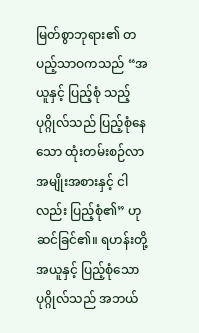မြတ်စွာဘုရား၏ တပည့်သာဝကသည် “အယူနှင့် ပြည့်စုံ သည့်ပုဂ္ဂိုလ်သည် ပြည့်စုံနေသော ထုံးတမ်းစဉ်လာ အမျိုးအစားနှင့် ငါလည်း ပြည့်စုံ၏” ဟု ဆင်ခြင်၏။ ရဟန်းတို့ အယူနှင့် ပြည့်စုံသော ပုဂ္ဂိုလ်သည် အဘယ်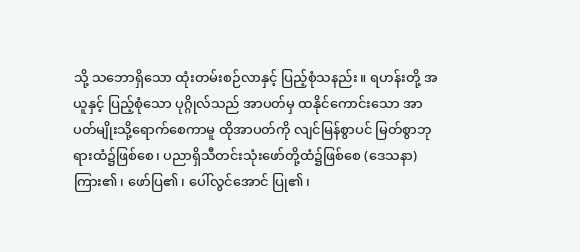သို့ သဘောရှိသော ထုံးတမ်းစဉ်လာနှင့် ပြည့်စုံသနည်း။ ရဟန်းတို့ အယူနှင့် ပြည့်စုံသော ပုဂ္ဂိုလ်သည် အာပတ်မှ ထနိုင်ကောင်းသော အာပတ်မျိုးသို့ရောက်စေကာမူ ထိုအာပတ်ကို လျင်မြန်စွာပင် မြတ်စွာဘုရားထံ၌ဖြစ်စေ၊ ပညာရှိသီတင်းသုံးဖော်တို့ထံ၌ဖြစ်စေ (ဒေသနာ) ကြား၏၊ ဖော်ပြ၏၊ ပေါ်လွင်အောင် ပြု၏၊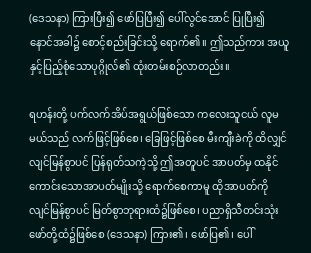(ဒေသနာ) ကြားပြီး၍ ဖော်ပြပြီး၍ ပေါ်လွင်အောင် ပြုပြီး၍ နောင်အခါ၌ စောင့်စည်းခြင်းသို့ ရောက်၏။ ဤသည်ကား အယူနှင့်ပြည့်စုံသောပုဂ္ဂိုလ်၏ ထုံးတမ်းစဉ်လာတည်း။

ရဟန်းတို့ ပက်လက်အိပ်အရွယ်ဖြစ်သော ကလေးသူငယ် လူမမယ်သည် လက်ဖြင့်ဖြစ်စေ၊ ခြေဖြင့်ဖြစ်စေ မီးကျီးခဲကို ထိလျှင် လျင်မြန်စွာပင် ပြန်ရုတ်သကဲ့သို့ ဤအတူပင် အာပတ်မှ ထနိုင်ကောင်းသောအာပတ်မျိုးသို့ ရောက်စေကာမူ ထိုအာပတ်ကို လျင်မြန်စွာပင် မြတ်စွာဘုရားထံ၌ဖြစ်စေ၊ ပညာရှိသီတင်းသုံးဖော်တို့ထံ၌ဖြစ်စေ (ဒေသနာ) ကြား၏၊ ဖော်ပြ၏၊ ပေါ်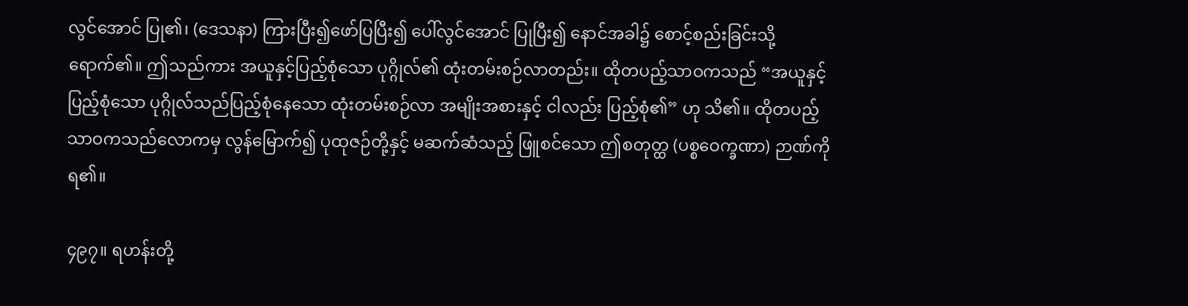လွင်အောင် ပြု၏၊ (ဒေသနာ) ကြားပြီး၍ဖော်ပြပြီး၍ ပေါ်လွင်အောင် ပြုပြီး၍ နောင်အခါ၌ စောင့်စည်းခြင်းသို့ ရောက်၏။ ဤသည်ကား အယူနှင့်ပြည့်စုံသော ပုဂ္ဂိုလ်၏ ထုံးတမ်းစဉ်လာတည်း။ ထိုတပည့်သာဝကသည် “အယူနှင့်ပြည့်စုံသော ပုဂ္ဂိုလ်သည်ပြည့်စုံနေသော ထုံးတမ်းစဉ်လာ အမျိုးအစားနှင့် ငါလည်း ပြည့်စုံ၏” ဟု သိ၏။ ထိုတပည့်သာဝကသည်လောကမှ လွန်မြောက်၍ ပုထုဇဉ်တို့နှင့် မဆက်ဆံသည့် ဖြူစင်သော ဤစတုတ္ထ (ပစ္စဝေက္ခဏာ) ဉာဏ်ကိုရ၏။

၄၉၇။ ရဟန်းတို့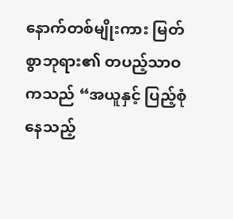နောက်တစ်မျိုးကား မြတ်စွာဘုရား၏ တပည့်သာဝကသည် “အယူနှင့် ပြည့်စုံနေသည့်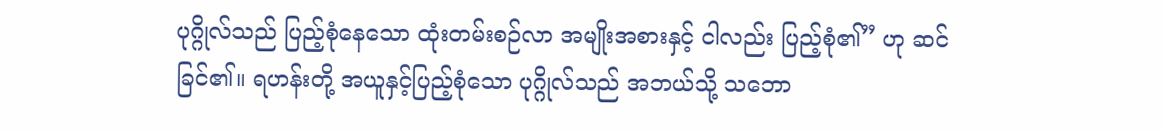ပုဂ္ဂိုလ်သည် ပြည့်စုံနေသော ထုံးတမ်းစဉ်လာ အမျိုးအစားနှင့် ငါလည်း ပြည့်စုံ၏” ဟု ဆင်ခြင်၏။ ရဟန်းတို့ အယူနှင့်ပြည့်စုံသော ပုဂ္ဂိုလ်သည် အဘယ်သို့ သဘော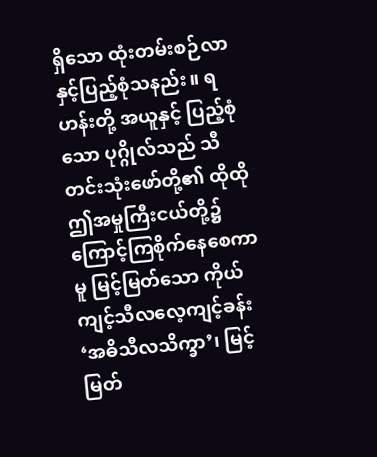ရှိသော ထုံးတမ်းစဉ်လာနှင့်ပြည့်စုံသနည်း။ ရဟန်းတို့ အယူနှင့် ပြည့်စုံသော ပုဂ္ဂိုလ်သည် သီတင်းသုံးဖော်တို့၏ ထိုထို ဤအမှုကြီးငယ်တို့၌ ကြောင့်ကြစိုက်နေစေကာမူ မြင့်မြတ်သော ကိုယ်ကျင့်သီလလေ့ကျင့်ခန်း ‘အဓိသီလသိက္ခာ’၊ မြင့်မြတ်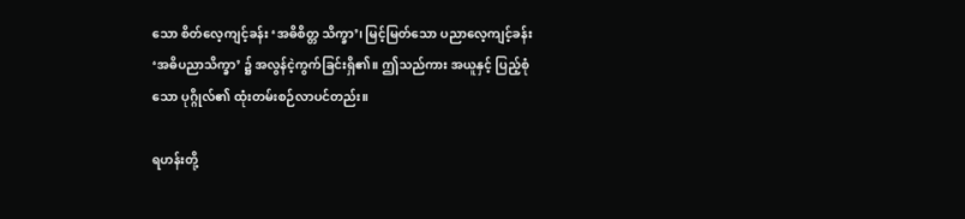သော စိတ်လေ့ကျင့်ခန်း ‘အဓိစိတ္တ သိက္ခာ’၊ မြင့်မြတ်သော ပညာလေ့ကျင့်ခန်း ‘အဓိပညာသိက္ခာ’ ၌ အလွန်ငဲ့ကွက်ခြင်းရှိ၏။ ဤသည်ကား အယူနှင့် ပြည့်စုံသော ပုဂ္ဂိုလ်၏ ထုံးတမ်းစဉ်လာပင်တည်း။

ရဟန်းတို့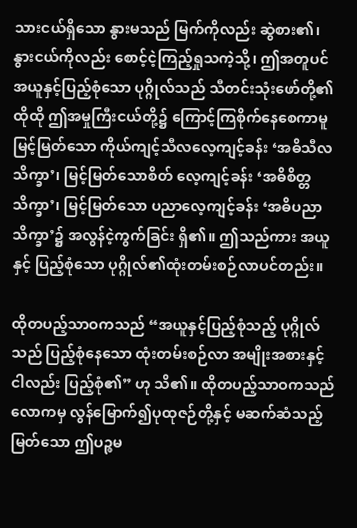သားငယ်ရှိသော နွားမသည် မြက်ကိုလည်း ဆွဲစား၏၊ နွားငယ်ကိုလည်း စောင့်ငဲ့ကြည့်ရှုသကဲ့သို့၊ ဤအတူပင် အယူနှင့်ပြည့်စုံသော ပုဂ္ဂိုလ်သည် သီတင်းသုံးဖော်တို့၏ ထိုထို ဤအမှုကြီးငယ်တို့၌ ကြောင့်ကြစိုက်နေစေကာမူ မြင့်မြတ်သော ကိုယ်ကျင့်သီလလေ့ကျင့်ခန်း ‘အဓိသီလသိက္ခာ’၊ မြင့်မြတ်သောစိတ် လေ့ကျင့်ခန်း ‘အဓိစိတ္တသိက္ခာ’၊ မြင့်မြတ်သော ပညာလေ့ကျင့်ခန်း ‘အဓိပညာသိက္ခာ’၌ အလွန်ငဲ့ကွက်ခြင်း ရှိ၏။ ဤသည်ကား အယူနှင့် ပြည့်စုံသော ပုဂ္ဂိုလ်၏ထုံးတမ်းစဉ်လာပင်တည်း။

ထိုတပည့်သာဝကသည် “အယူနှင့်ပြည့်စုံသည့် ပုဂ္ဂိုလ်သည် ပြည့်စုံနေသော ထုံးတမ်းစဉ်လာ အမျိုးအစားနှင့် ငါလည်း ပြည့်စုံ၏” ဟု သိ၏။ ထိုတပည့်သာဝကသည် လောကမှ လွန်မြောက်၍ပုထုဇဉ်တို့နှင့် မဆက်ဆံသည့် မြတ်သော ဤပဉ္စမ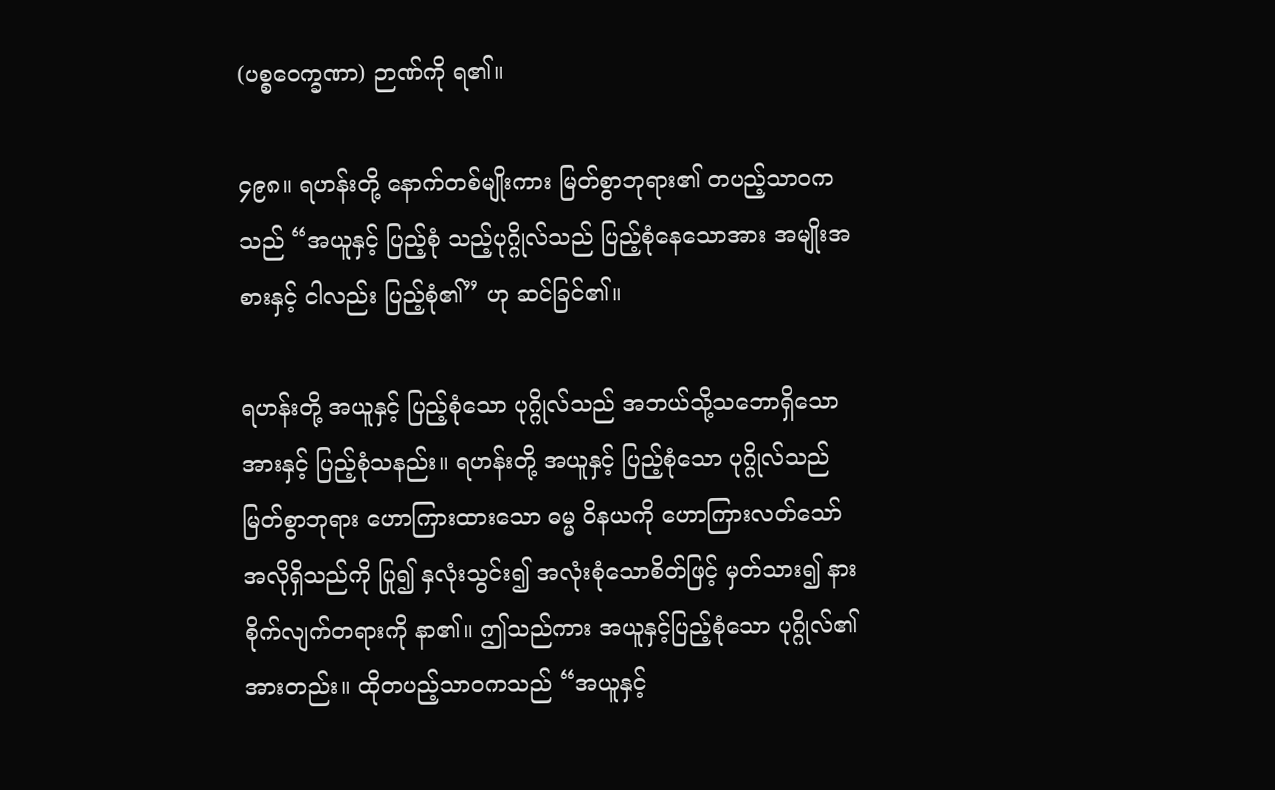(ပစ္စဝေက္ခဏာ) ဉာဏ်ကို ရ၏။

၄၉၈။ ရဟန်းတို့ နောက်တစ်မျိုးကား မြတ်စွာဘုရား၏ တပည့်သာဝကသည် “အယူနှင့် ပြည့်စုံ သည့်ပုဂ္ဂိုလ်သည် ပြည့်စုံနေသောအား အမျိုးအစားနှင့် ငါလည်း ပြည့်စုံ၏” ဟု ဆင်ခြင်၏။

ရဟန်းတို့ အယူနှင့် ပြည့်စုံသော ပုဂ္ဂိုလ်သည် အဘယ်သို့သဘောရှိသော အားနှင့် ပြည့်စုံသနည်း။ ရဟန်းတို့ အယူနှင့် ပြည့်စုံသော ပုဂ္ဂိုလ်သည် မြတ်စွာဘုရား ဟောကြားထားသော ဓမ္မ ဝိနယကို ဟောကြားလတ်သော် အလိုရှိသည်ကို ပြု၍ နှလုံးသွင်း၍ အလုံးစုံသောစိတ်ဖြင့် မှတ်သား၍ နားစိုက်လျက်တရားကို နာ၏။ ဤသည်ကား အယူနှင့်ပြည့်စုံသော ပုဂ္ဂိုလ်၏ အားတည်း။ ထိုတပည့်သာဝကသည် “အယူနှင့်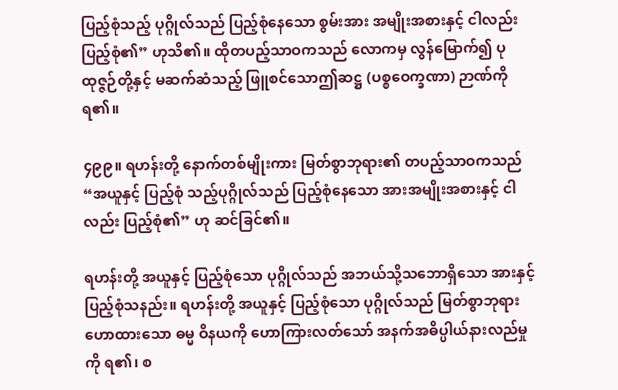ပြည့်စုံသည့် ပုဂ္ဂိုလ်သည် ပြည့်စုံနေသော စွမ်းအား အမျိုးအစားနှင့် ငါလည်း ပြည့်စုံ၏” ဟုသိ၏။ ထိုတပည့်သာဝကသည် လောကမှ လွန်မြောက်၍ ပုထုဇ္ဇဉ်တို့နှင့် မဆက်ဆံသည့် ဖြူစင်သောဤဆဋ္ဌ (ပစ္စဝေက္ခဏာ) ဉာဏ်ကို ရ၏။

၄၉၉။ ရဟန်းတို့ နောက်တစ်မျိုးကား မြတ်စွာဘုရား၏ တပည့်သာဝကသည် “အယူနှင့် ပြည့်စုံ သည့်ပုဂ္ဂိုလ်သည် ပြည့်စုံနေသော အားအမျိုးအစားနှင့် ငါလည်း ပြည့်စုံ၏” ဟု ဆင်ခြင်၏။

ရဟန်းတို့ အယူနှင့် ပြည့်စုံသော ပုဂ္ဂိုလ်သည် အဘယ်သို့သဘောရှိသော အားနှင့် ပြည့်စုံသနည်း။ ရဟန်းတို့ အယူနှင့် ပြည့်စုံသော ပုဂ္ဂိုလ်သည် မြတ်စွာဘုရားဟောထားသော ဓမ္မ ဝိနယကို ဟောကြားလတ်သော် အနက်အဓိပ္ပါယ်နားလည်မှုကို ရ၏၊ စ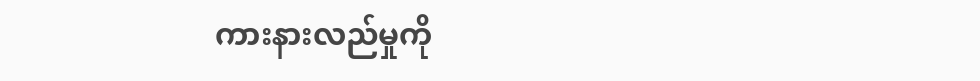ကားနားလည်မှုကို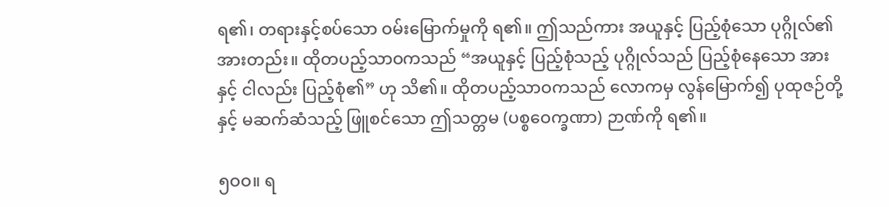ရ၏၊ တရားနှင့်စပ်သော ဝမ်းမြောက်မှုကို ရ၏။ ဤသည်ကား အယူနှင့် ပြည့်စုံသော ပုဂ္ဂိုလ်၏ အားတည်း။ ထိုတပည့်သာဝကသည် “အယူနှင့် ပြည့်စုံသည့် ပုဂ္ဂိုလ်သည် ပြည့်စုံနေသော အားနှင့် ငါလည်း ပြည့်စုံ၏” ဟု သိ၏။ ထိုတပည့်သာဝကသည် လောကမှ လွန်မြောက်၍ ပုထုဇဉ်တို့နှင့် မဆက်ဆံသည့် ဖြူစင်သော ဤသတ္တမ (ပစ္စဝေက္ခဏာ) ဉာဏ်ကို ရ၏။

၅ဝဝ။ ရ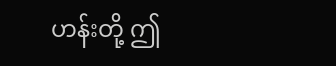ဟန်းတို့ ဤ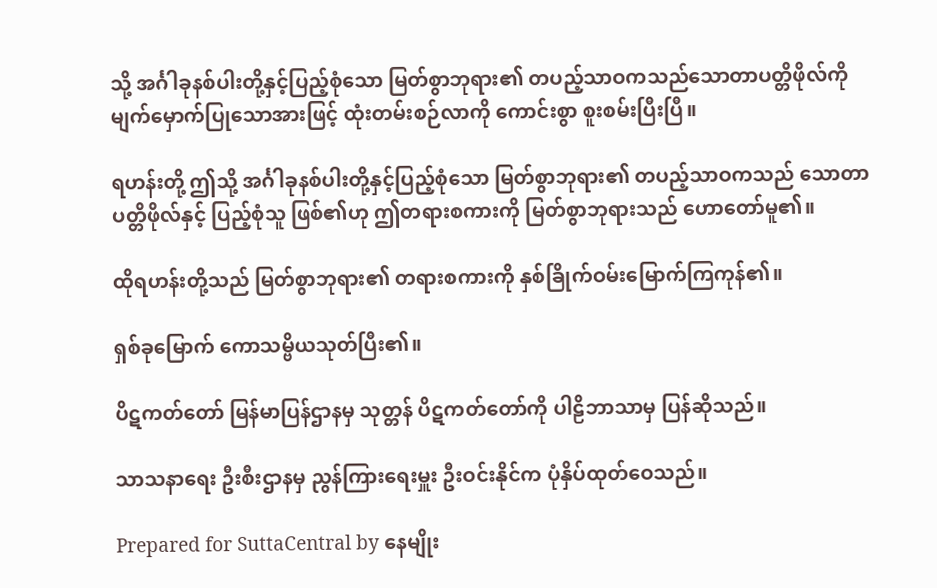သို့ အင်္ဂါခုနစ်ပါးတို့နှင့်ပြည့်စုံသော မြတ်စွာဘုရား၏ တပည့်သာဝကသည်သောတာပတ္တိဖိုလ်ကို မျက်မှောက်ပြုသောအားဖြင့် ထုံးတမ်းစဉ်လာကို ကောင်းစွာ စူးစမ်းပြီးပြီ။

ရဟန်းတို့ ဤသို့ အင်္ဂါခုနစ်ပါးတို့နှင့်ပြည့်စုံသော မြတ်စွာဘုရား၏ တပည့်သာဝကသည် သောတာပတ္တိဖိုလ်နှင့် ပြည့်စုံသူ ဖြစ်၏ဟု ဤတရားစကားကို မြတ်စွာဘုရားသည် ဟောတော်မူ၏။

ထိုရဟန်းတို့သည် မြတ်စွာဘုရား၏ တရားစကားကို နှစ်ခြိုက်ဝမ်းမြောက်ကြကုန်၏။

ရှစ်ခုမြောက် ကောသမ္ဗိယသုတ်ပြီး၏။

ပိဋကတ်တော် မြန်မာပြန်ဌာနမှ သုတ္တန် ပိဋကတ်တော်ကို ပါဠိဘာသာမှ ပြန်ဆိုသည်။

သာသနာရေး ဦးစီးဌာနမှ ညွန်ကြားရေးမှူး ဦးဝင်းနိုင်က ပုံနှိပ်ထုတ်ဝေသည်။

Prepared for SuttaCentral by နေမျိုး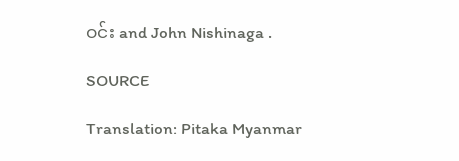ဝင်း and John Nishinaga .

SOURCE

Translation: Pitaka Myanmar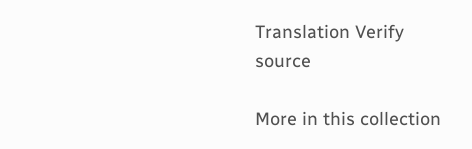Translation Verify source

More in this collection